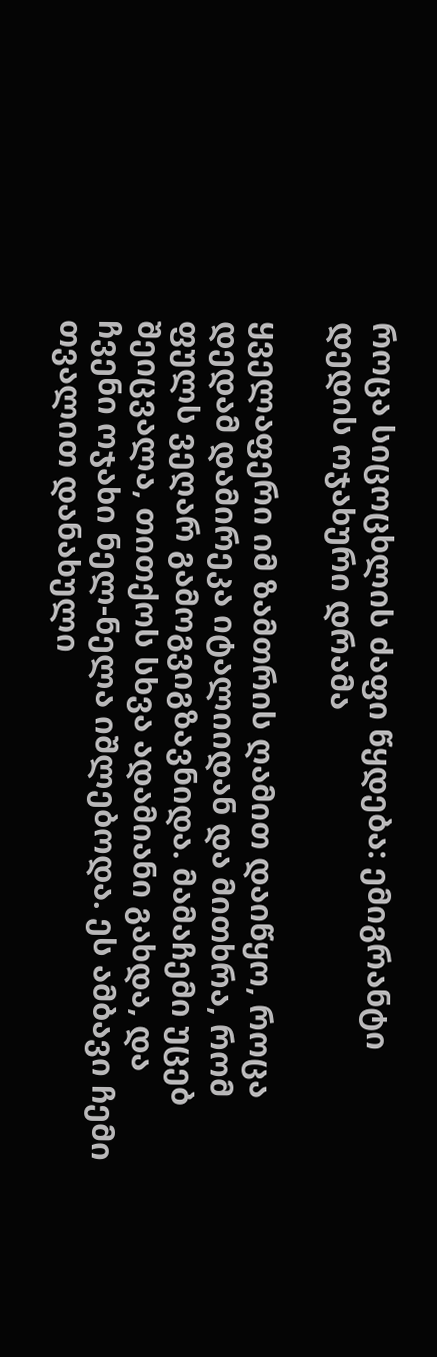როცა სიცოცხლის ძაფი წყდება: ემიგრანტი დედის ოჯახური დრამა

ყველაფერი იმ ზამთრის ღამით დაიწყო, როცა დედამ დამირეკა იტალიიდან და მითხრა, რომ ფულს ვეღარ გამოგვიგზავნიდა. მამაჩემი უცებ შეიცვალა, თითქოს სხვა ადამიანი გახდა, და ჩვენი ოჯახი ნელ-ნელა იშლებოდა. ეს ამბავი ჩემი თვალით დანახული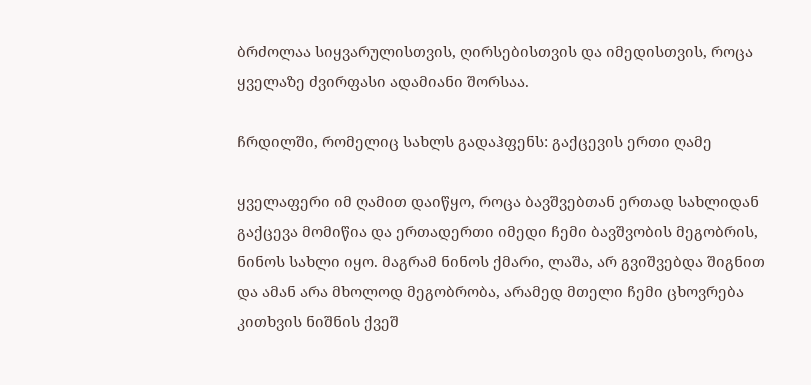ბრძოლაა სიყვარულისთვის, ღირსებისთვის და იმედისთვის, როცა ყველაზე ძვირფასი ადამიანი შორსაა.

ჩრდილში, რომელიც სახლს გადაჰფენს: გაქცევის ერთი ღამე

ყველაფერი იმ ღამით დაიწყო, როცა ბავშვებთან ერთად სახლიდან გაქცევა მომიწია და ერთადერთი იმედი ჩემი ბავშვობის მეგობრის, ნინოს სახლი იყო. მაგრამ ნინოს ქმარი, ლაშა, არ გვიშვებდა შიგნით და ამან არა მხოლოდ მეგობრობა, არამედ მთელი ჩემი ცხოვრება კითხვის ნიშნის ქვეშ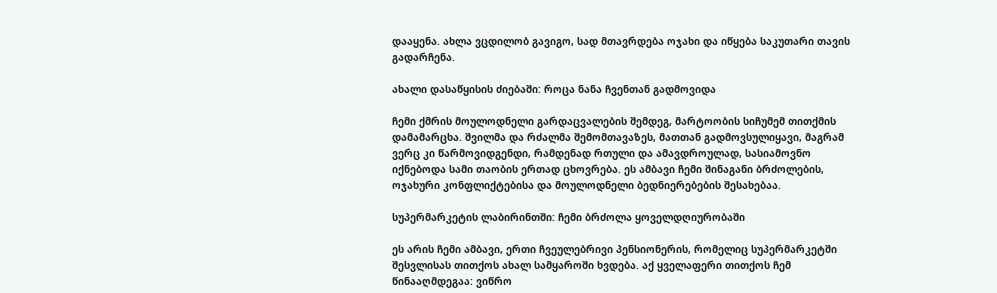დააყენა. ახლა ვცდილობ გავიგო, სად მთავრდება ოჯახი და იწყება საკუთარი თავის გადარჩენა.

ახალი დასაწყისის ძიებაში: როცა ნანა ჩვენთან გადმოვიდა

ჩემი ქმრის მოულოდნელი გარდაცვალების შემდეგ, მარტოობის სიჩუმემ თითქმის დამამარცხა. შვილმა და რძალმა შემომთავაზეს, მათთან გადმოვსულიყავი, მაგრამ ვერც კი წარმოვიდგენდი, რამდენად რთული და ამავდროულად, სასიამოვნო იქნებოდა სამი თაობის ერთად ცხოვრება. ეს ამბავი ჩემი შინაგანი ბრძოლების, ოჯახური კონფლიქტებისა და მოულოდნელი ბედნიერებების შესახებაა.

სუპერმარკეტის ლაბირინთში: ჩემი ბრძოლა ყოველდღიურობაში

ეს არის ჩემი ამბავი, ერთი ჩვეულებრივი პენსიონერის, რომელიც სუპერმარკეტში შესვლისას თითქოს ახალ სამყაროში ხვდება. აქ ყველაფერი თითქოს ჩემ წინააღმდეგაა: ვიწრო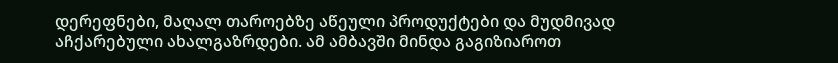დერეფნები, მაღალ თაროებზე აწეული პროდუქტები და მუდმივად აჩქარებული ახალგაზრდები. ამ ამბავში მინდა გაგიზიაროთ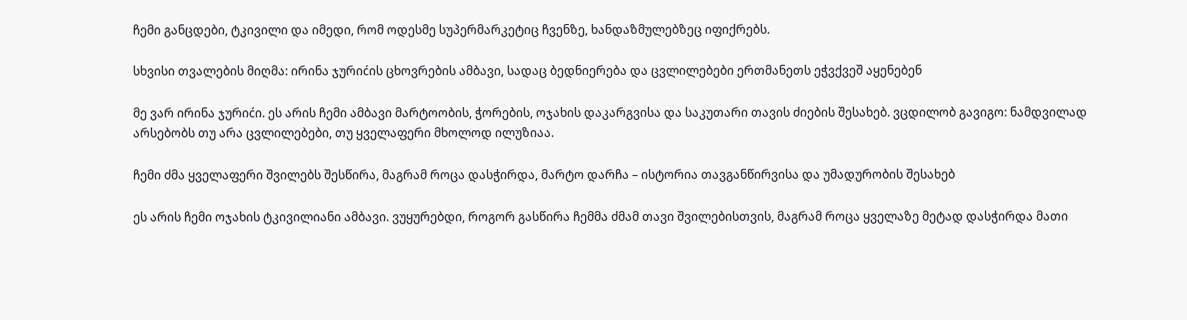ჩემი განცდები, ტკივილი და იმედი, რომ ოდესმე სუპერმარკეტიც ჩვენზე, ხანდაზმულებზეც იფიქრებს.

სხვისი თვალების მიღმა: ირინა ჯურიćის ცხოვრების ამბავი, სადაც ბედნიერება და ცვლილებები ერთმანეთს ეჭვქვეშ აყენებენ

მე ვარ ირინა ჯურიćი. ეს არის ჩემი ამბავი მარტოობის, ჭორების, ოჯახის დაკარგვისა და საკუთარი თავის ძიების შესახებ. ვცდილობ გავიგო: ნამდვილად არსებობს თუ არა ცვლილებები, თუ ყველაფერი მხოლოდ ილუზიაა.

ჩემი ძმა ყველაფერი შვილებს შესწირა, მაგრამ როცა დასჭირდა, მარტო დარჩა – ისტორია თავგანწირვისა და უმადურობის შესახებ

ეს არის ჩემი ოჯახის ტკივილიანი ამბავი. ვუყურებდი, როგორ გასწირა ჩემმა ძმამ თავი შვილებისთვის, მაგრამ როცა ყველაზე მეტად დასჭირდა მათი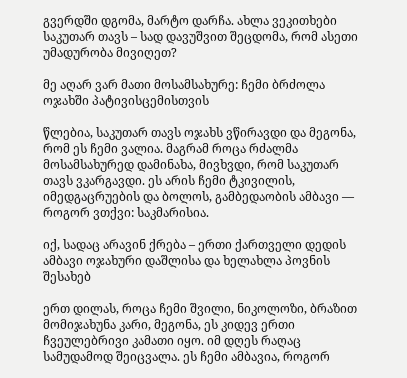გვერდში დგომა, მარტო დარჩა. ახლა ვეკითხები საკუთარ თავს – სად დავუშვით შეცდომა, რომ ასეთი უმადურობა მივიღეთ?

მე აღარ ვარ მათი მოსამსახურე: ჩემი ბრძოლა ოჯახში პატივისცემისთვის

წლებია, საკუთარ თავს ოჯახს ვწირავდი და მეგონა, რომ ეს ჩემი ვალია. მაგრამ როცა რძალმა მოსამსახურედ დამინახა, მივხვდი, რომ საკუთარ თავს ვკარგავდი. ეს არის ჩემი ტკივილის, იმედგაცრუების და ბოლოს, გამბედაობის ამბავი — როგორ ვთქვი: საკმარისია.

იქ, სადაც არავინ ქრება – ერთი ქართველი დედის ამბავი ოჯახური დაშლისა და ხელახლა პოვნის შესახებ

ერთ დილას, როცა ჩემი შვილი, ნიკოლოზი, ბრაზით მომიჯახუნა კარი, მეგონა, ეს კიდევ ერთი ჩვეულებრივი კამათი იყო. იმ დღეს რაღაც სამუდამოდ შეიცვალა. ეს ჩემი ამბავია, როგორ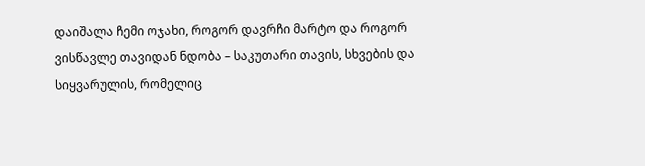დაიშალა ჩემი ოჯახი, როგორ დავრჩი მარტო და როგორ ვისწავლე თავიდან ნდობა – საკუთარი თავის, სხვების და სიყვარულის, რომელიც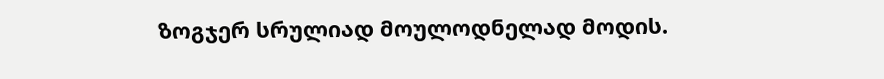ზოგჯერ სრულიად მოულოდნელად მოდის.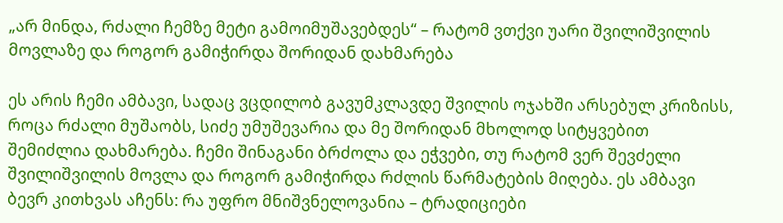„არ მინდა, რძალი ჩემზე მეტი გამოიმუშავებდეს“ – რატომ ვთქვი უარი შვილიშვილის მოვლაზე და როგორ გამიჭირდა შორიდან დახმარება

ეს არის ჩემი ამბავი, სადაც ვცდილობ გავუმკლავდე შვილის ოჯახში არსებულ კრიზისს, როცა რძალი მუშაობს, სიძე უმუშევარია და მე შორიდან მხოლოდ სიტყვებით შემიძლია დახმარება. ჩემი შინაგანი ბრძოლა და ეჭვები, თუ რატომ ვერ შევძელი შვილიშვილის მოვლა და როგორ გამიჭირდა რძლის წარმატების მიღება. ეს ამბავი ბევრ კითხვას აჩენს: რა უფრო მნიშვნელოვანია – ტრადიციები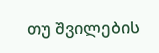თუ შვილების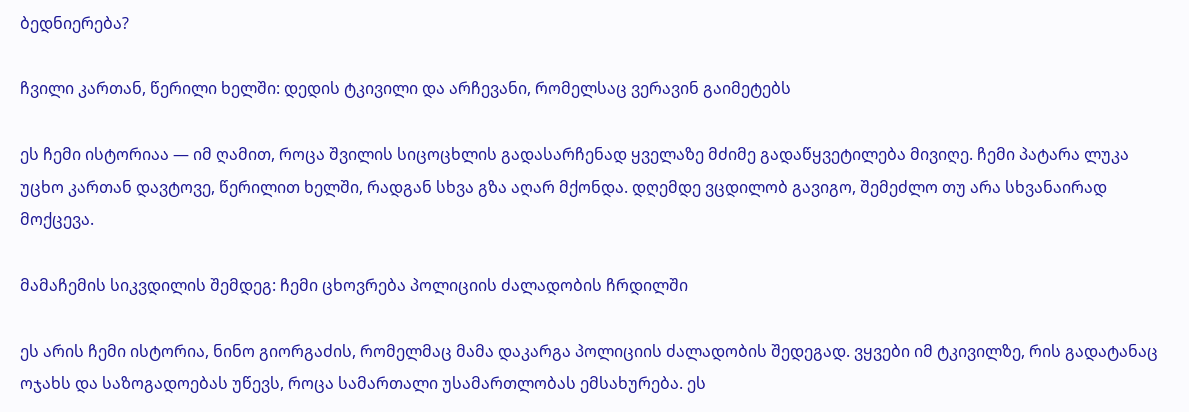ბედნიერება?

ჩვილი კართან, წერილი ხელში: დედის ტკივილი და არჩევანი, რომელსაც ვერავინ გაიმეტებს

ეს ჩემი ისტორიაა — იმ ღამით, როცა შვილის სიცოცხლის გადასარჩენად ყველაზე მძიმე გადაწყვეტილება მივიღე. ჩემი პატარა ლუკა უცხო კართან დავტოვე, წერილით ხელში, რადგან სხვა გზა აღარ მქონდა. დღემდე ვცდილობ გავიგო, შემეძლო თუ არა სხვანაირად მოქცევა.

მამაჩემის სიკვდილის შემდეგ: ჩემი ცხოვრება პოლიციის ძალადობის ჩრდილში

ეს არის ჩემი ისტორია, ნინო გიორგაძის, რომელმაც მამა დაკარგა პოლიციის ძალადობის შედეგად. ვყვები იმ ტკივილზე, რის გადატანაც ოჯახს და საზოგადოებას უწევს, როცა სამართალი უსამართლობას ემსახურება. ეს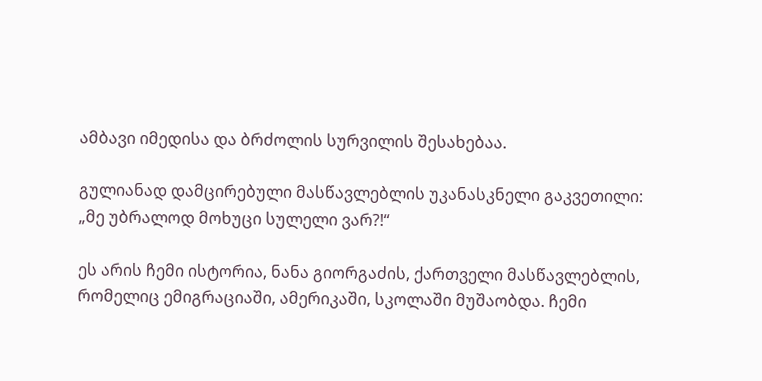ამბავი იმედისა და ბრძოლის სურვილის შესახებაა.

გულიანად დამცირებული მასწავლებლის უკანასკნელი გაკვეთილი: „მე უბრალოდ მოხუცი სულელი ვარ?!“

ეს არის ჩემი ისტორია, ნანა გიორგაძის, ქართველი მასწავლებლის, რომელიც ემიგრაციაში, ამერიკაში, სკოლაში მუშაობდა. ჩემი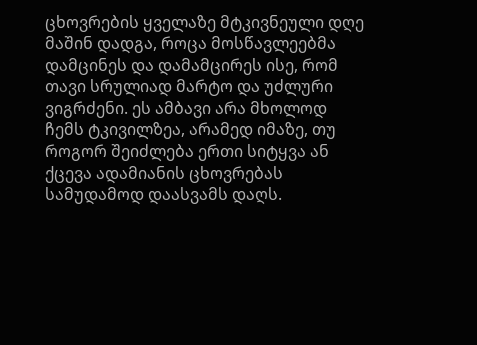ცხოვრების ყველაზე მტკივნეული დღე მაშინ დადგა, როცა მოსწავლეებმა დამცინეს და დამამცირეს ისე, რომ თავი სრულიად მარტო და უძლური ვიგრძენი. ეს ამბავი არა მხოლოდ ჩემს ტკივილზეა, არამედ იმაზე, თუ როგორ შეიძლება ერთი სიტყვა ან ქცევა ადამიანის ცხოვრებას სამუდამოდ დაასვამს დაღს.